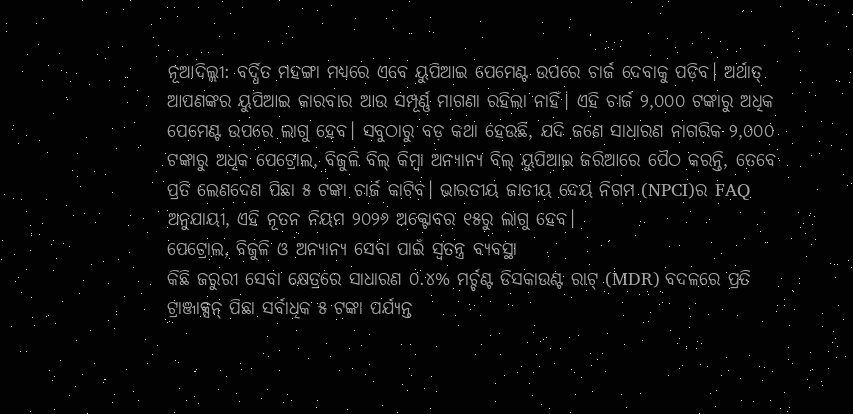ନୂଆଦିଲ୍ଲୀ: ବର୍ଦ୍ଧିତ ମହଙ୍ଗା ମଧ୍ୟରେ ଏବେ ୟୁପିଆଇ ପେମେଣ୍ଟ ଉପରେ ଚାର୍ଜ ଦେବାକୁ ପଡ଼ିବ। ଅର୍ଥାତ୍ ଆପଣଙ୍କର ୟୁପିଆଇ କାରବାର ଆଉ ସମ୍ପୂର୍ଣ୍ଣ ମାଗଣା ରହିଲା ନାହିଁ। ଏହି ଚାର୍ଜ ୨,୦୦୦ ଟଙ୍କାରୁ ଅଧିକ ପେମେଣ୍ଟ ଉପରେ ଲାଗୁ ହେବ। ସବୁଠାରୁ ବଡ଼ କଥା ହେଉଛି, ଯଦି ଜଣେ ସାଧାରଣ ନାଗରିକ ୨,୦୦୦ ଟଙ୍କାରୁ ଅଧିକ ପେଟ୍ରୋଲ, ବିଜୁଳି ବିଲ୍ କିମ୍ବା ଅନ୍ୟାନ୍ୟ ବିଲ୍ ୟୁପିଆଇ ଜରିଆରେ ପୈଠ କରନ୍ତି, ତେବେ ପ୍ରତି ଲେଣଦେଣ ପିଛା ୫ ଟଙ୍କା ଚାର୍ଜ କାଟିବ। ଭାରତୀୟ ଜାତୀୟ ଦେୟ ନିଗମ (NPCI)ର FAQ ଅନୁଯାୟୀ, ଏହି ନୂତନ ନିୟମ ୨୦୨୬ ଅକ୍ଟୋବର ୧୫ରୁ ଲାଗୁ ହେବ।
ପେଟ୍ରୋଲ, ବିଜୁଳି ଓ ଅନ୍ୟାନ୍ୟ ସେବା ପାଇଁ ସ୍ୱତନ୍ତ୍ର ବ୍ୟବସ୍ଥା
କିଛି ଜରୁରୀ ସେବା କ୍ଷେତ୍ରରେ ସାଧାରଣ ୦.୪% ମର୍ଚ୍ଚଣ୍ଟ ଡିସକାଉଣ୍ଟ ରାଟ୍ (MDR) ବଦଳରେ ପ୍ରତି ଟ୍ରାଞ୍ଜାକ୍ସନ୍ ପିଛା ସର୍ବାଧିକ ୫ ଟଙ୍କା ପର୍ଯ୍ୟନ୍ତ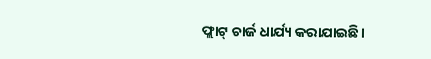ଫ୍ଲାଟ୍ ଚାର୍ଜ ଧାର୍ଯ୍ୟ କରାଯାଇଛି।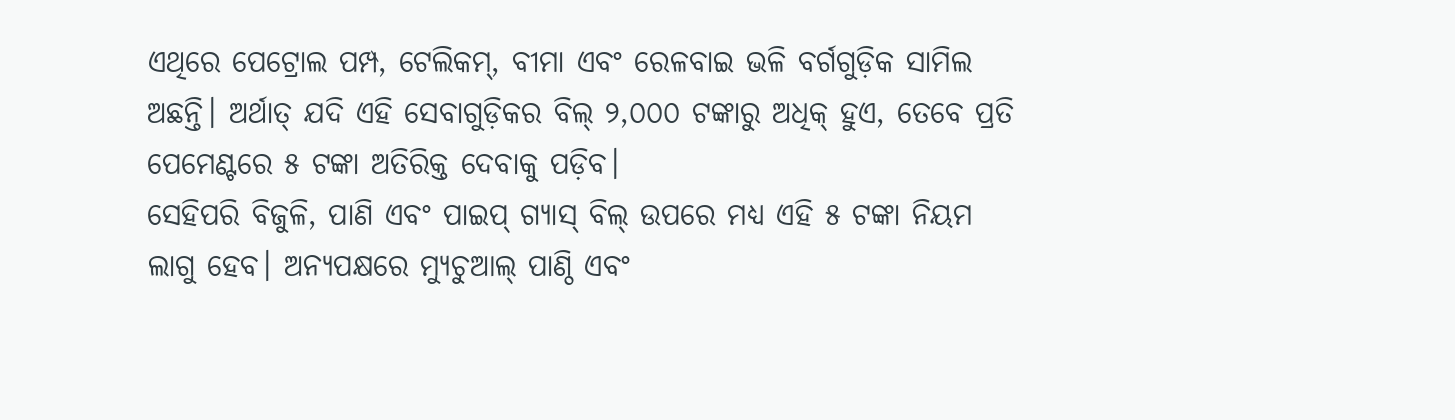ଏଥିରେ ପେଟ୍ରୋଲ ପମ୍ପ, ଟେଲିକମ୍, ବୀମା ଏବଂ ରେଳବାଇ ଭଳି ବର୍ଗଗୁଡ଼ିକ ସାମିଲ ଅଛନ୍ତି। ଅର୍ଥାତ୍ ଯଦି ଏହି ସେବାଗୁଡ଼ିକର ବିଲ୍ ୨,୦୦୦ ଟଙ୍କାରୁ ଅଧିକ୍ ହୁଏ, ତେବେ ପ୍ରତି ପେମେଣ୍ଟରେ ୫ ଟଙ୍କା ଅତିରିକ୍ତ ଦେବାକୁ ପଡ଼ିବ।
ସେହିପରି ବିଜୁଳି, ପାଣି ଏବଂ ପାଇପ୍ ଗ୍ୟାସ୍ ବିଲ୍ ଉପରେ ମଧ୍ୟ ଏହି ୫ ଟଙ୍କା ନିୟମ ଲାଗୁ ହେବ। ଅନ୍ୟପକ୍ଷରେ ମ୍ୟୁଚୁଆଲ୍ ପାଣ୍ଠି ଏବଂ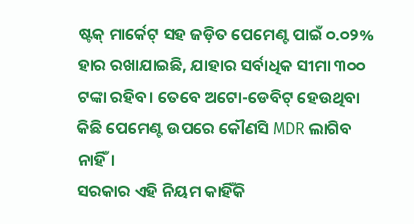ଷ୍ଟକ୍ ମାର୍କେଟ୍ ସହ ଜଡ଼ିତ ପେମେଣ୍ଟ ପାଇଁ ୦.୦୨% ହାର ରଖାଯାଇଛି, ଯାହାର ସର୍ବାଧିକ ସୀମା ୩୦୦ ଟଙ୍କା ରହିବ। ତେବେ ଅଟୋ-ଡେବିଟ୍ ହେଉଥିବା କିଛି ପେମେଣ୍ଟ ଉପରେ କୌଣସି MDR ଲାଗିବ ନାହିଁ।
ସରକାର ଏହି ନିୟମ କାହିଁକି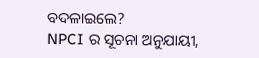ବଦଳାଇଲେ?
NPCI ର ସୂଚନା ଅନୁଯାୟୀ,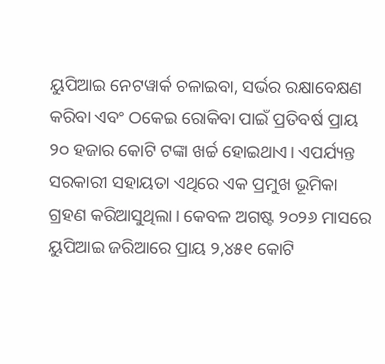ୟୁପିଆଇ ନେଟୱାର୍କ ଚଳାଇବା, ସର୍ଭର ରକ୍ଷାବେକ୍ଷଣ କରିବା ଏବଂ ଠକେଇ ରୋକିବା ପାଇଁ ପ୍ରତିବର୍ଷ ପ୍ରାୟ ୨୦ ହଜାର କୋଟି ଟଙ୍କା ଖର୍ଚ୍ଚ ହୋଇଥାଏ। ଏପର୍ଯ୍ୟନ୍ତ ସରକାରୀ ସହାୟତା ଏଥିରେ ଏକ ପ୍ରମୁଖ ଭୂମିକା ଗ୍ରହଣ କରିଆସୁଥିଲା। କେବଳ ଅଗଷ୍ଟ ୨୦୨୬ ମାସରେ ୟୁପିଆଇ ଜରିଆରେ ପ୍ରାୟ ୨,୪୫୧ କୋଟି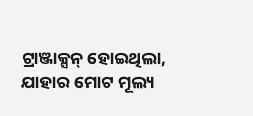ଟ୍ରାଞ୍ଜାକ୍ସନ୍ ହୋଇଥିଲା, ଯାହାର ମୋଟ ମୂଲ୍ୟ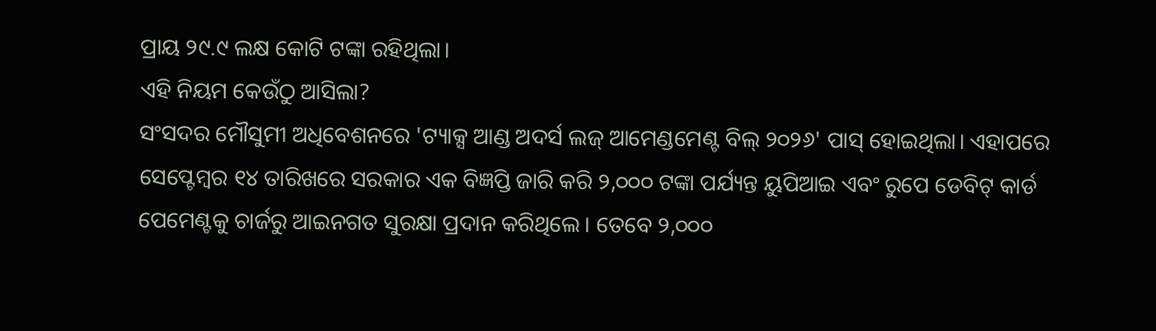ପ୍ରାୟ ୨୯.୯ ଲକ୍ଷ କୋଟି ଟଙ୍କା ରହିଥିଲା।
ଏହି ନିୟମ କେଉଁଠୁ ଆସିଲା?
ସଂସଦର ମୌସୁମୀ ଅଧିବେଶନରେ 'ଟ୍ୟାକ୍ସ ଆଣ୍ଡ ଅଦର୍ସ ଲଜ୍ ଆମେଣ୍ଡମେଣ୍ଟ ବିଲ୍ ୨୦୨୬' ପାସ୍ ହୋଇଥିଲା। ଏହାପରେ ସେପ୍ଟେମ୍ବର ୧୪ ତାରିଖରେ ସରକାର ଏକ ବିଜ୍ଞପ୍ତି ଜାରି କରି ୨,୦୦୦ ଟଙ୍କା ପର୍ଯ୍ୟନ୍ତ ୟୁପିଆଇ ଏବଂ ରୁପେ ଡେବିଟ୍ କାର୍ଡ ପେମେଣ୍ଟକୁ ଚାର୍ଜରୁ ଆଇନଗତ ସୁରକ୍ଷା ପ୍ରଦାନ କରିଥିଲେ। ତେବେ ୨,୦୦୦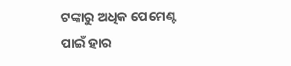ଟଙ୍କାରୁ ଅଧିକ ପେମେଣ୍ଟ ପାଇଁ ହାର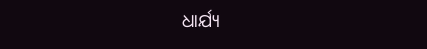ଧାର୍ଯ୍ୟ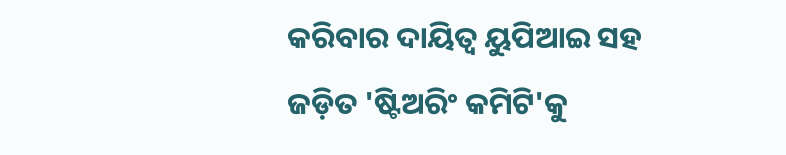କରିବାର ଦାୟିତ୍ୱ ୟୁପିଆଇ ସହ ଜଡ଼ିତ 'ଷ୍ଟିଅରିଂ କମିଟି'କୁ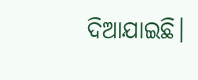ଦିଆଯାଇଛି।